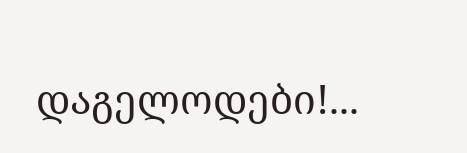დაგელოდები!...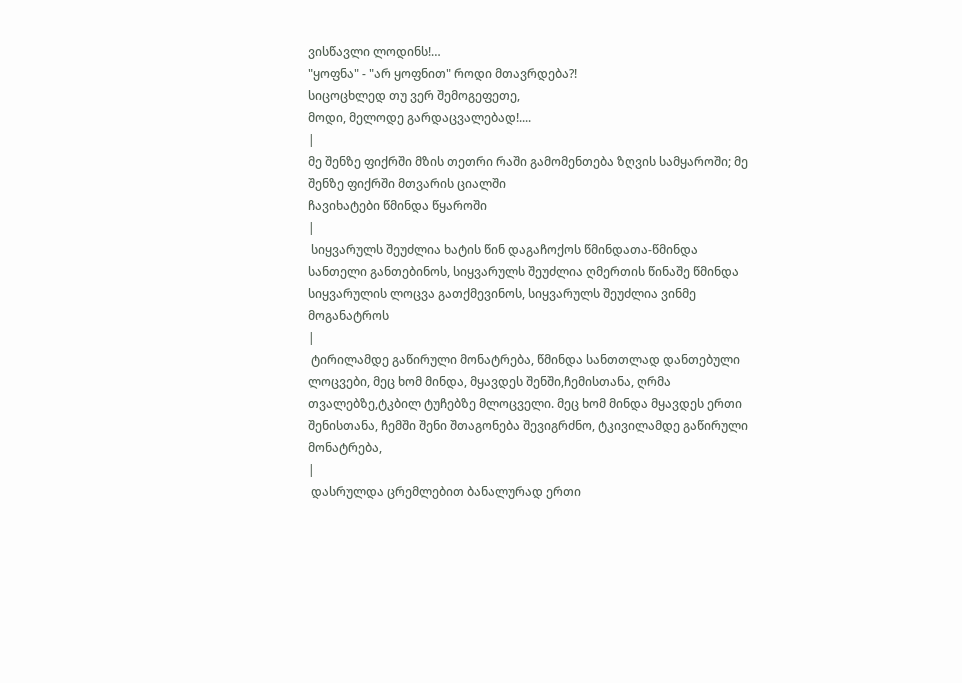ვისწავლი ლოდინს!…
"ყოფნა" - "არ ყოფნით" როდი მთავრდება?!
სიცოცხლედ თუ ვერ შემოგეფეთე,
მოდი, მელოდე გარდაცვალებად!....
|
მე შენზე ფიქრში მზის თეთრი რაში გამომენთება ზღვის სამყაროში; მე შენზე ფიქრში მთვარის ციალში
ჩავიხატები წმინდა წყაროში
|
 სიყვარულს შეუძლია ხატის წინ დაგაჩოქოს წმინდათა-წმინდა სანთელი განთებინოს, სიყვარულს შეუძლია ღმერთის წინაშე წმინდა სიყვარულის ლოცვა გათქმევინოს, სიყვარულს შეუძლია ვინმე მოგანატროს
|
 ტირილამდე გაწირული მონატრება, წმინდა სანთთლად დანთებული ლოცვები, მეც ხომ მინდა, მყავდეს შენში,ჩემისთანა, ღრმა თვალებზე,ტკბილ ტუჩებზე მლოცველი. მეც ხომ მინდა მყავდეს ერთი შენისთანა, ჩემში შენი შთაგონება შევიგრძნო, ტკივილამდე გაწირული მონატრება,
|
 დასრულდა ცრემლებით ბანალურად ერთი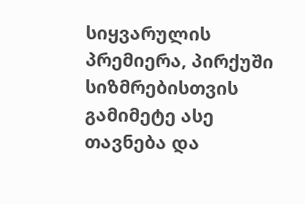სიყვარულის პრემიერა, პირქუში სიზმრებისთვის გამიმეტე ასე თავნება და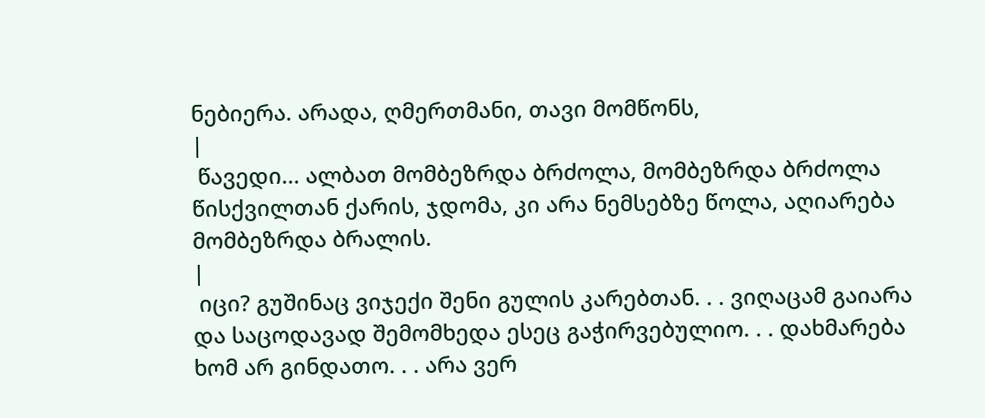ნებიერა. არადა, ღმერთმანი, თავი მომწონს,
|
 წავედი... ალბათ მომბეზრდა ბრძოლა, მომბეზრდა ბრძოლა წისქვილთან ქარის, ჯდომა, კი არა ნემსებზე წოლა, აღიარება მომბეზრდა ბრალის.
|
 იცი? გუშინაც ვიჯექი შენი გულის კარებთან. . . ვიღაცამ გაიარა და საცოდავად შემომხედა ესეც გაჭირვებულიო. . . დახმარება ხომ არ გინდათო. . . არა ვერ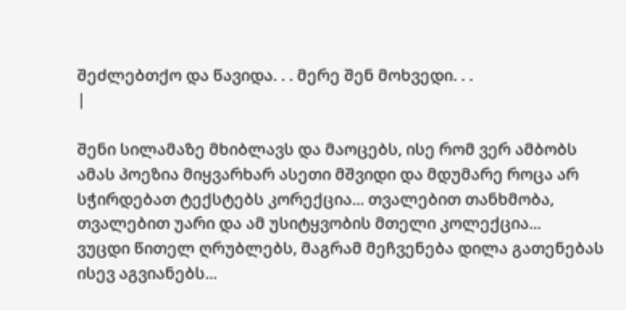შეძლებთქო და წავიდა. . . მერე შენ მოხვედი. . .
|

შენი სილამაზე მხიბლავს და მაოცებს, ისე რომ ვერ ამბობს ამას პოეზია მიყვარხარ ასეთი მშვიდი და მდუმარე როცა არ სჭირდებათ ტექსტებს კორექცია... თვალებით თანხმობა, თვალებით უარი და ამ უსიტყვობის მთელი კოლექცია...
ვუცდი წითელ ღრუბლებს, მაგრამ მეჩვენება დილა გათენებას ისევ აგვიანებს...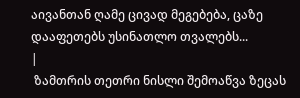აივანთან ღამე ცივად მეგებება, ცაზე დააფეთებს უსინათლო თვალებს...
|
 ზამთრის თეთრი ნისლი შემოაწვა ზეცას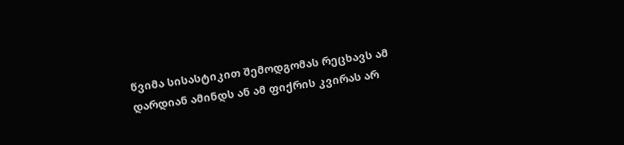წვიმა სისასტიკით შემოდგომას რეცხავს ამ დარდიან ამინდს ან ამ ფიქრის კვირას არ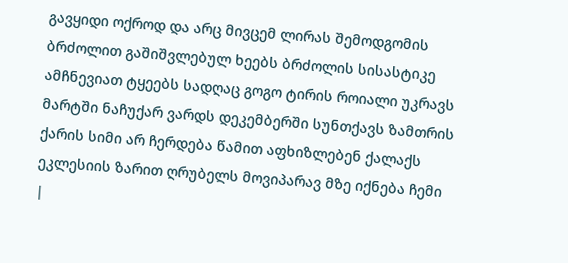გავყიდი ოქროდ და არც მივცემ ლირას შემოდგომის ბრძოლით გაშიშვლებულ ხეებს ბრძოლის სისასტიკე ამჩნევიათ ტყეებს სადღაც გოგო ტირის როიალი უკრავს მარტში ნაჩუქარ ვარდს დეკემბერში სუნთქავს ზამთრის ქარის სიმი არ ჩერდება წამით აფხიზლებენ ქალაქს ეკლესიის ზარით ღრუბელს მოვიპარავ მზე იქნება ჩემი
|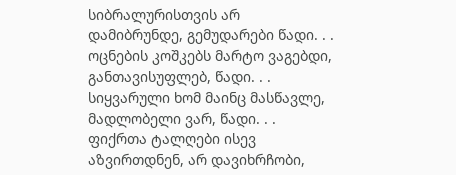სიბრალურისთვის არ დამიბრუნდე, გემუდარები წადი. . . ოცნების კოშკებს მარტო ვაგებდი, განთავისუფლებ, წადი. . .
სიყვარული ხომ მაინც მასწავლე, მადლობელი ვარ, წადი. . . ფიქრთა ტალღები ისევ აზვირთდნენ, არ დავიხრჩობი,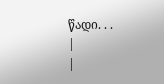წადი. . .
|
|